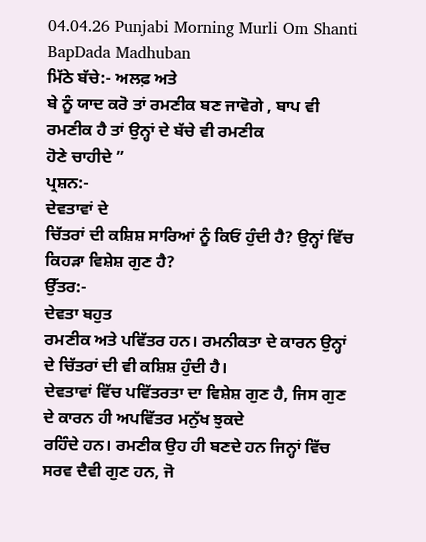04.04.26 Punjabi Morning Murli Om Shanti BapDada Madhuban
ਮਿੱਠੇ ਬੱਚੇ:- ਅਲਫ਼ ਅਤੇ
ਬੇ ਨੂੰ ਯਾਦ ਕਰੋ ਤਾਂ ਰਮਣੀਕ ਬਣ ਜਾਵੋਗੇ , ਬਾਪ ਵੀ ਰਮਣੀਕ ਹੈ ਤਾਂ ਉਨ੍ਹਾਂ ਦੇ ਬੱਚੇ ਵੀ ਰਮਣੀਕ
ਹੋਣੇ ਚਾਹੀਦੇ ”
ਪ੍ਰਸ਼ਨ:-
ਦੇਵਤਾਵਾਂ ਦੇ
ਚਿੱਤਰਾਂ ਦੀ ਕਸ਼ਿਸ਼ ਸਾਰਿਆਂ ਨੂੰ ਕਿਓਂ ਹੁੰਦੀ ਹੈ? ਉਨ੍ਹਾਂ ਵਿੱਚ ਕਿਹੜਾ ਵਿਸ਼ੇਸ਼ ਗੁਣ ਹੈ?
ਉੱਤਰ:-
ਦੇਵਤਾ ਬਹੁਤ
ਰਮਣੀਕ ਅਤੇ ਪਵਿੱਤਰ ਹਨ। ਰਮਨੀਕਤਾ ਦੇ ਕਾਰਨ ਉਨ੍ਹਾਂ ਦੇ ਚਿੱਤਰਾਂ ਦੀ ਵੀ ਕਸ਼ਿਸ਼ ਹੁੰਦੀ ਹੈ।
ਦੇਵਤਾਵਾਂ ਵਿੱਚ ਪਵਿੱਤਰਤਾ ਦਾ ਵਿਸ਼ੇਸ਼ ਗੁਣ ਹੈ, ਜਿਸ ਗੁਣ ਦੇ ਕਾਰਨ ਹੀ ਅਪਵਿੱਤਰ ਮਨੁੱਖ ਝੁਕਦੇ
ਰਹਿੰਦੇ ਹਨ। ਰਮਣੀਕ ਉਹ ਹੀ ਬਣਦੇ ਹਨ ਜਿਨ੍ਹਾਂ ਵਿੱਚ ਸਰਵ ਦੈਵੀ ਗੁਣ ਹਨ, ਜੋ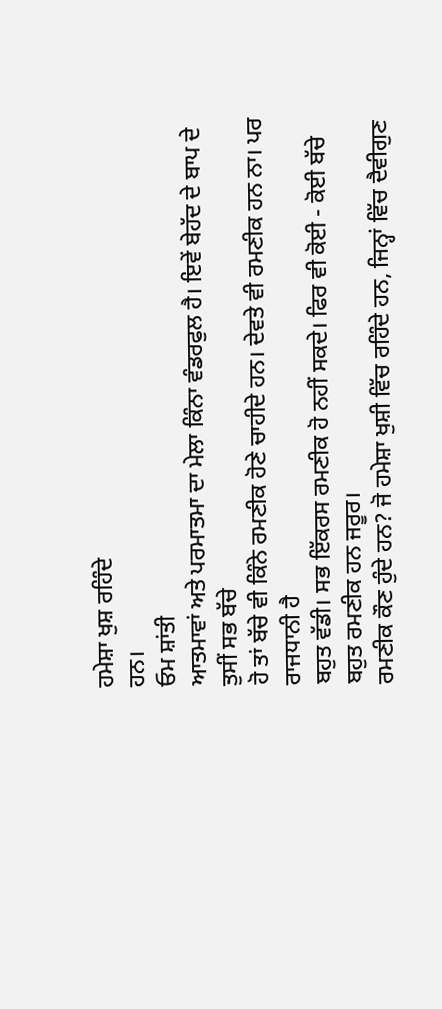ਹਮੇਸ਼ਾ ਖੁਸ਼ ਰਹਿੰਦੇ
ਹਨ।
ਓਮ ਸ਼ਾਂਤੀ
ਆਤਮਾਵਾਂ ਅਤੇ ਪਰਮਾਤਮਾ ਦਾ ਮੇਲਾ ਕਿੰਨਾ ਵੰਡਰਫੁਲ ਹੈ। ਇਵੇਂ ਬੇਹੱਦ ਦੇ ਬਾਪ ਦੇ ਤੁਸੀਂ ਸਭ ਬੱਚੇ
ਹੋ ਤਾਂ ਬੱਚੇ ਵੀ ਕਿੰਨੇ ਰਮਣੀਕ ਹੋਣੇ ਚਾਹੀਦੇ ਹਨ। ਦੇਵਤੇ ਵੀ ਰਮਣੀਕ ਹਨ ਨਾ। ਪਰ ਰਾਜਧਾਨੀ ਹੈ
ਬਹੁਤ ਵੱਡੀ। ਸਭ ਇੱਕਰਸ ਰਮਣੀਕ ਹੋ ਨਹੀਂ ਸਕਦੇ। ਫਿਰ ਵੀ ਕੋਈ - ਕੋਈ ਬੱਚੇ ਬਹੁਤ ਰਮਣੀਕ ਹਨ ਜਰੂਰ।
ਰਮਣੀਕ ਕੌਣ ਹੁੰਦੇ ਹਨ? ਜੋ ਹਮੇਸ਼ਾ ਖੁਸ਼ੀ ਵਿੱਚ ਰਹਿੰਦੇ ਹਨ, ਜਿਨ੍ਹਾਂ ਵਿੱਚ ਦੈਵੀਗੁਣ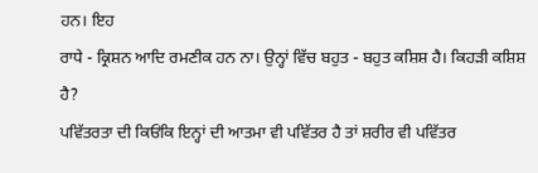ਹਨ। ਇਹ
ਰਾਧੇ - ਕ੍ਰਿਸ਼ਨ ਆਦਿ ਰਮਣੀਕ ਹਨ ਨਾ। ਉਨ੍ਹਾਂ ਵਿੱਚ ਬਹੁਤ - ਬਹੁਤ ਕਸ਼ਿਸ਼ ਹੈ। ਕਿਹੜੀ ਕਸ਼ਿਸ਼ ਹੈ?
ਪਵਿੱਤਰਤਾ ਦੀ ਕਿਓਂਕਿ ਇਨ੍ਹਾਂ ਦੀ ਆਤਮਾ ਵੀ ਪਵਿੱਤਰ ਹੈ ਤਾਂ ਸ਼ਰੀਰ ਵੀ ਪਵਿੱਤਰ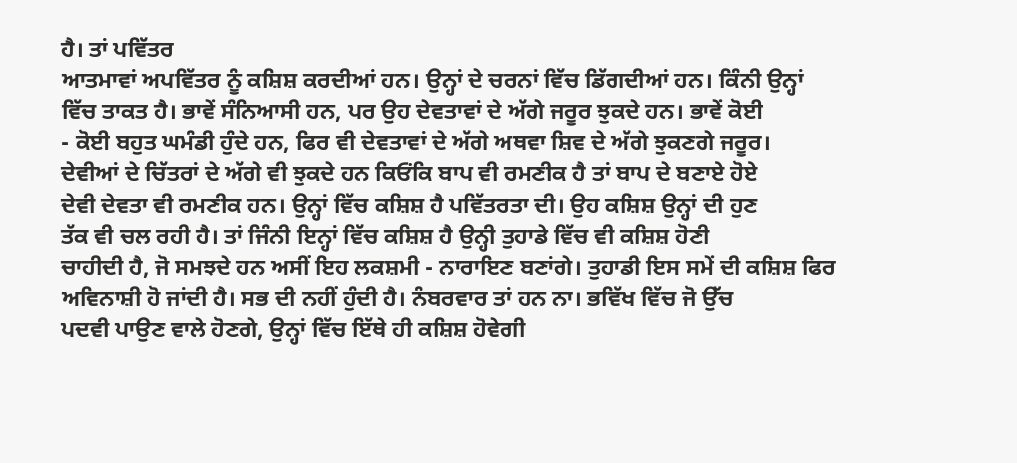ਹੈ। ਤਾਂ ਪਵਿੱਤਰ
ਆਤਮਾਵਾਂ ਅਪਵਿੱਤਰ ਨੂੰ ਕਸ਼ਿਸ਼ ਕਰਦੀਆਂ ਹਨ। ਉਨ੍ਹਾਂ ਦੇ ਚਰਨਾਂ ਵਿੱਚ ਡਿੱਗਦੀਆਂ ਹਨ। ਕਿੰਨੀ ਉਨ੍ਹਾਂ
ਵਿੱਚ ਤਾਕਤ ਹੈ। ਭਾਵੇਂ ਸੰਨਿਆਸੀ ਹਨ, ਪਰ ਉਹ ਦੇਵਤਾਵਾਂ ਦੇ ਅੱਗੇ ਜਰੂਰ ਝੁਕਦੇ ਹਨ। ਭਾਵੇਂ ਕੋਈ
- ਕੋਈ ਬਹੁਤ ਘਮੰਡੀ ਹੁੰਦੇ ਹਨ, ਫਿਰ ਵੀ ਦੇਵਤਾਵਾਂ ਦੇ ਅੱਗੇ ਅਥਵਾ ਸ਼ਿਵ ਦੇ ਅੱਗੇ ਝੁਕਣਗੇ ਜਰੂਰ।
ਦੇਵੀਆਂ ਦੇ ਚਿੱਤਰਾਂ ਦੇ ਅੱਗੇ ਵੀ ਝੁਕਦੇ ਹਨ ਕਿਓਂਕਿ ਬਾਪ ਵੀ ਰਮਣੀਕ ਹੈ ਤਾਂ ਬਾਪ ਦੇ ਬਣਾਏ ਹੋਏ
ਦੇਵੀ ਦੇਵਤਾ ਵੀ ਰਮਣੀਕ ਹਨ। ਉਨ੍ਹਾਂ ਵਿੱਚ ਕਸ਼ਿਸ਼ ਹੈ ਪਵਿੱਤਰਤਾ ਦੀ। ਉਹ ਕਸ਼ਿਸ਼ ਉਨ੍ਹਾਂ ਦੀ ਹੁਣ
ਤੱਕ ਵੀ ਚਲ ਰਹੀ ਹੈ। ਤਾਂ ਜਿੰਨੀ ਇਨ੍ਹਾਂ ਵਿੱਚ ਕਸ਼ਿਸ਼ ਹੈ ਉਨ੍ਹੀ ਤੁਹਾਡੇ ਵਿੱਚ ਵੀ ਕਸ਼ਿਸ਼ ਹੋਣੀ
ਚਾਹੀਦੀ ਹੈ, ਜੋ ਸਮਝਦੇ ਹਨ ਅਸੀਂ ਇਹ ਲਕਸ਼ਮੀ - ਨਾਰਾਇਣ ਬਣਾਂਗੇ। ਤੁਹਾਡੀ ਇਸ ਸਮੇਂ ਦੀ ਕਸ਼ਿਸ਼ ਫਿਰ
ਅਵਿਨਾਸ਼ੀ ਹੋ ਜਾਂਦੀ ਹੈ। ਸਭ ਦੀ ਨਹੀਂ ਹੁੰਦੀ ਹੈ। ਨੰਬਰਵਾਰ ਤਾਂ ਹਨ ਨਾ। ਭਵਿੱਖ ਵਿੱਚ ਜੋ ਉੱਚ
ਪਦਵੀ ਪਾਉਣ ਵਾਲੇ ਹੋਣਗੇ, ਉਨ੍ਹਾਂ ਵਿੱਚ ਇੱਥੇ ਹੀ ਕਸ਼ਿਸ਼ ਹੋਵੇਗੀ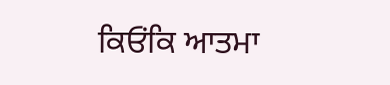ਕਿਓਂਕਿ ਆਤਮਾ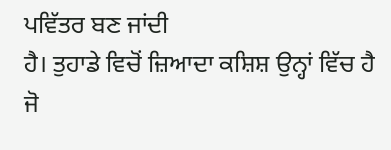ਪਵਿੱਤਰ ਬਣ ਜਾਂਦੀ
ਹੈ। ਤੁਹਾਡੇ ਵਿਚੋਂ ਜ਼ਿਆਦਾ ਕਸ਼ਿਸ਼ ਉਨ੍ਹਾਂ ਵਿੱਚ ਹੈ ਜੋ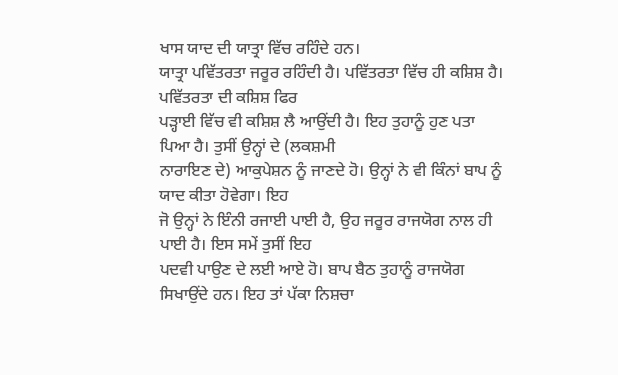ਖਾਸ ਯਾਦ ਦੀ ਯਾਤ੍ਰਾ ਵਿੱਚ ਰਹਿੰਦੇ ਹਨ।
ਯਾਤ੍ਰਾ ਪਵਿੱਤਰਤਾ ਜਰੂਰ ਰਹਿੰਦੀ ਹੈ। ਪਵਿੱਤਰਤਾ ਵਿੱਚ ਹੀ ਕਸ਼ਿਸ਼ ਹੈ। ਪਵਿੱਤਰਤਾ ਦੀ ਕਸ਼ਿਸ਼ ਫਿਰ
ਪੜ੍ਹਾਈ ਵਿੱਚ ਵੀ ਕਸ਼ਿਸ਼ ਲੈ ਆਉਂਦੀ ਹੈ। ਇਹ ਤੁਹਾਨੂੰ ਹੁਣ ਪਤਾ ਪਿਆ ਹੈ। ਤੁਸੀਂ ਉਨ੍ਹਾਂ ਦੇ (ਲਕਸ਼ਮੀ
ਨਾਰਾਇਣ ਦੇ) ਆਕੁਪੇਸ਼ਨ ਨੂੰ ਜਾਣਦੇ ਹੋ। ਉਨ੍ਹਾਂ ਨੇ ਵੀ ਕਿੰਨਾਂ ਬਾਪ ਨੂੰ ਯਾਦ ਕੀਤਾ ਹੋਵੇਗਾ। ਇਹ
ਜੋ ਉਨ੍ਹਾਂ ਨੇ ਇੰਨੀ ਰਜਾਈ ਪਾਈ ਹੈ, ਉਹ ਜਰੂਰ ਰਾਜਯੋਗ ਨਾਲ ਹੀ ਪਾਈ ਹੈ। ਇਸ ਸਮੇਂ ਤੁਸੀਂ ਇਹ
ਪਦਵੀ ਪਾਉਣ ਦੇ ਲਈ ਆਏ ਹੋ। ਬਾਪ ਬੈਠ ਤੁਹਾਨੂੰ ਰਾਜਯੋਗ ਸਿਖਾਉਂਦੇ ਹਨ। ਇਹ ਤਾਂ ਪੱਕਾ ਨਿਸ਼ਚਾ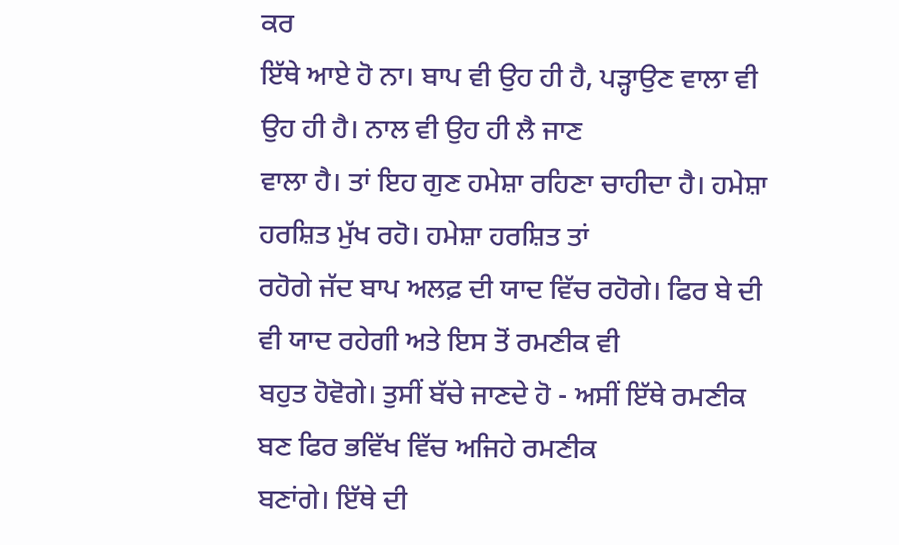ਕਰ
ਇੱਥੇ ਆਏ ਹੋ ਨਾ। ਬਾਪ ਵੀ ਉਹ ਹੀ ਹੈ, ਪੜ੍ਹਾਉਣ ਵਾਲਾ ਵੀ ਉਹ ਹੀ ਹੈ। ਨਾਲ ਵੀ ਉਹ ਹੀ ਲੈ ਜਾਣ
ਵਾਲਾ ਹੈ। ਤਾਂ ਇਹ ਗੁਣ ਹਮੇਸ਼ਾ ਰਹਿਣਾ ਚਾਹੀਦਾ ਹੈ। ਹਮੇਸ਼ਾ ਹਰਸ਼ਿਤ ਮੁੱਖ ਰਹੋ। ਹਮੇਸ਼ਾ ਹਰਸ਼ਿਤ ਤਾਂ
ਰਹੋਗੇ ਜੱਦ ਬਾਪ ਅਲਫ਼ ਦੀ ਯਾਦ ਵਿੱਚ ਰਹੋਗੇ। ਫਿਰ ਬੇ ਦੀ ਵੀ ਯਾਦ ਰਹੇਗੀ ਅਤੇ ਇਸ ਤੋਂ ਰਮਣੀਕ ਵੀ
ਬਹੁਤ ਹੋਵੋਗੇ। ਤੁਸੀਂ ਬੱਚੇ ਜਾਣਦੇ ਹੋ - ਅਸੀਂ ਇੱਥੇ ਰਮਣੀਕ ਬਣ ਫਿਰ ਭਵਿੱਖ ਵਿੱਚ ਅਜਿਹੇ ਰਮਣੀਕ
ਬਣਾਂਗੇ। ਇੱਥੇ ਦੀ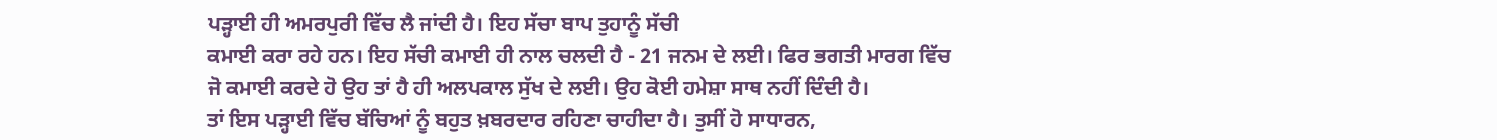ਪੜ੍ਹਾਈ ਹੀ ਅਮਰਪੁਰੀ ਵਿੱਚ ਲੈ ਜਾਂਦੀ ਹੈ। ਇਹ ਸੱਚਾ ਬਾਪ ਤੁਹਾਨੂੰ ਸੱਚੀ
ਕਮਾਈ ਕਰਾ ਰਹੇ ਹਨ। ਇਹ ਸੱਚੀ ਕਮਾਈ ਹੀ ਨਾਲ ਚਲਦੀ ਹੈ - 21 ਜਨਮ ਦੇ ਲਈ। ਫਿਰ ਭਗਤੀ ਮਾਰਗ ਵਿੱਚ
ਜੋ ਕਮਾਈ ਕਰਦੇ ਹੋ ਉਹ ਤਾਂ ਹੈ ਹੀ ਅਲਪਕਾਲ ਸੁੱਖ ਦੇ ਲਈ। ਉਹ ਕੋਈ ਹਮੇਸ਼ਾ ਸਾਥ ਨਹੀਂ ਦਿੰਦੀ ਹੈ।
ਤਾਂ ਇਸ ਪੜ੍ਹਾਈ ਵਿੱਚ ਬੱਚਿਆਂ ਨੂੰ ਬਹੁਤ ਖ਼ਬਰਦਾਰ ਰਹਿਣਾ ਚਾਹੀਦਾ ਹੈ। ਤੁਸੀਂ ਹੋ ਸਾਧਾਰਨ,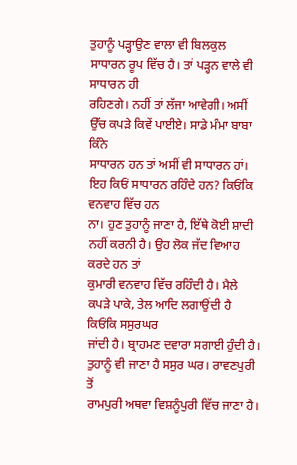ਤੁਹਾਨੂੰ ਪੜ੍ਹਾਉਣ ਵਾਲਾ ਵੀ ਬਿਲਕੁਲ ਸਾਧਾਰਨ ਰੂਪ ਵਿੱਚ ਹੈ। ਤਾਂ ਪੜ੍ਹਨ ਵਾਲੇ ਵੀ ਸਾਧਾਰਨ ਹੀ
ਰਹਿਣਗੇ। ਨਹੀਂ ਤਾਂ ਲੱਜਾ ਆਵੇਗੀ। ਅਸੀਂ ਉੱਚ ਕਪੜੇ ਕਿਵੇਂ ਪਾਈਏ। ਸਾਡੇ ਮੰਮਾ ਬਾਬਾ ਕਿੰਨੇ
ਸਾਧਾਰਨ ਹਨ ਤਾਂ ਅਸੀਂ ਵੀ ਸਾਧਾਰਨ ਹਾਂ। ਇਹ ਕਿਓਂ ਸਾਧਾਰਨ ਰਹਿੰਦੇ ਹਨ? ਕਿਓਂਕਿ ਵਨਵਾਹ ਵਿੱਚ ਹਨ
ਨਾ। ਹੁਣ ਤੁਹਾਨੂੰ ਜਾਣਾ ਹੈ, ਇੱਥੇ ਕੋਈ ਸ਼ਾਦੀ ਨਹੀਂ ਕਰਨੀ ਹੈ। ਉਹ ਲੋਕ ਜੱਦ ਵਿਆਹ ਕਰਦੇ ਹਨ ਤਾਂ
ਕੁਮਾਰੀ ਵਨਵਾਹ ਵਿੱਚ ਰਹਿੰਦੀ ਹੈ। ਮੈਲੇ ਕਪੜੇ ਪਾਕੇ, ਤੇਲ ਆਦਿ ਲਗਾਉਂਦੀ ਹੈ ਕਿਓਂਕਿ ਸਸੁਰਘਰ
ਜਾਂਦੀ ਹੈ। ਬ੍ਰਾਹਮਣ ਦਵਾਰਾ ਸਗਾਈ ਹੁੰਦੀ ਹੈ। ਤੁਹਾਨੂੰ ਵੀ ਜਾਣਾ ਹੈ ਸਸੁਰ ਘਰ। ਰਾਵਣਪੁਰੀ ਤੋਂ
ਰਾਮਪੁਰੀ ਅਥਵਾ ਵਿਸ਼ਨੂੰਪੁਰੀ ਵਿੱਚ ਜਾਣਾ ਹੈ।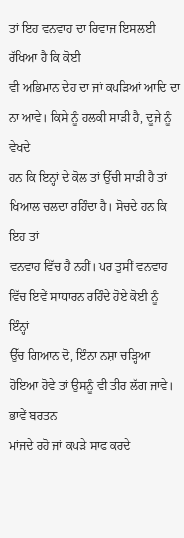ਤਾਂ ਇਹ ਵਨਵਾਹ ਦਾ ਰਿਵਾਜ ਇਸਲਈ ਰੱਖਿਆ ਹੈ ਕਿ ਕੋਈ
ਵੀ ਅਭਿਮਾਨ ਦੇਹ ਦਾ ਜਾਂ ਕਪੜਿਆਂ ਆਦਿ ਦਾ ਨਾ ਆਵੇ। ਕਿਸੇ ਨੂੰ ਹਲਕੀ ਸਾੜੀ ਹੈ, ਦੂਜੇ ਨੂੰ ਵੇਖਦੇ
ਹਨ ਕਿ ਇਨ੍ਹਾਂ ਦੇ ਕੋਲ ਤਾਂ ਉੱਚੀ ਸਾੜੀ ਹੈ ਤਾਂ ਖਿਆਲ ਚਲਦਾ ਰਹਿੰਦਾ ਹੈ। ਸੋਚਦੇ ਹਨ ਕਿ ਇਹ ਤਾਂ
ਵਨਵਾਹ ਵਿੱਚ ਹੈ ਨਹੀਂ। ਪਰ ਤੁਸੀਂ ਵਨਵਾਹ ਵਿੱਚ ਇਵੇਂ ਸਾਧਾਰਨ ਰਹਿੰਦੇ ਹੋਏ ਕੋਈ ਨੂੰ ਇੰਨ੍ਹਾਂ
ਉੱਚ ਗਿਆਨ ਦੋ, ਇੰਨਾ ਨਸ਼ਾ ਚੜ੍ਹਿਆ ਹੋਇਆ ਹੋਵੇ ਤਾਂ ਉਸਨੂੰ ਵੀ ਤੀਰ ਲੱਗ ਜਾਵੇ। ਭਾਵੇਂ ਬਰਤਨ
ਮਾਂਜਦੇ ਰਹੋ ਜਾਂ ਕਪੜੇ ਸਾਫ ਕਰਦੇ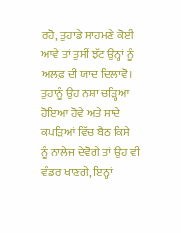ਰਹੋ, ਤੁਹਾਡੇ ਸਾਹਮਣੇ ਕੋਈ ਆਵੇ ਤਾਂ ਤੁਸੀਂ ਝੱਟ ਉਨ੍ਹਾਂ ਨੂੰ
ਅਲਫ਼ ਦੀ ਯਾਦ ਦਿਲਾਵੋ। ਤੁਹਾਨੂੰ ਉਹ ਨਸ਼ਾ ਚੜ੍ਹਿਆ ਹੋਇਆ ਹੋਵੇ ਅਤੇ ਸਾਦੇ ਕਪੜਿਆਂ ਵਿੱਚ ਬੈਠ ਕਿਸੇ
ਨੂੰ ਨਾਲੇਜ ਦੇਵੋਗੇ ਤਾਂ ਉਹ ਵੀ ਵੰਡਰ ਖਾਣਗੇ, ਇਨ੍ਹਾਂ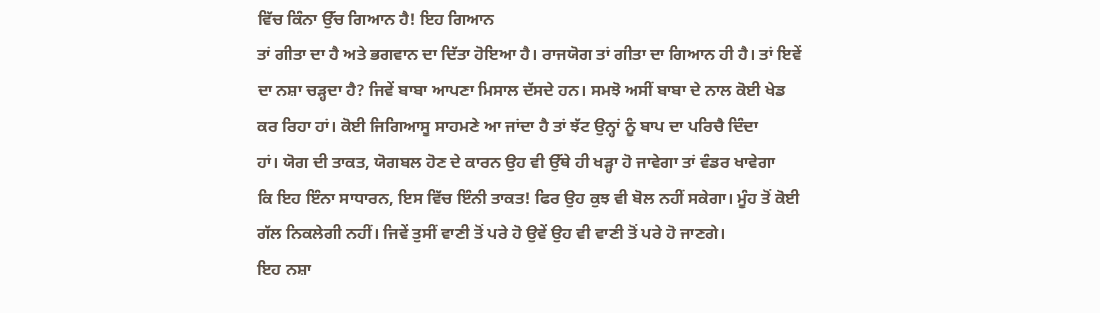ਵਿੱਚ ਕਿੰਨਾ ਉੱਚ ਗਿਆਨ ਹੈ! ਇਹ ਗਿਆਨ
ਤਾਂ ਗੀਤਾ ਦਾ ਹੈ ਅਤੇ ਭਗਵਾਨ ਦਾ ਦਿੱਤਾ ਹੋਇਆ ਹੈ। ਰਾਜਯੋਗ ਤਾਂ ਗੀਤਾ ਦਾ ਗਿਆਨ ਹੀ ਹੈ। ਤਾਂ ਇਵੇਂ
ਦਾ ਨਸ਼ਾ ਚੜ੍ਹਦਾ ਹੈ? ਜਿਵੇਂ ਬਾਬਾ ਆਪਣਾ ਮਿਸਾਲ ਦੱਸਦੇ ਹਨ। ਸਮਝੋ ਅਸੀਂ ਬਾਬਾ ਦੇ ਨਾਲ ਕੋਈ ਖੇਡ
ਕਰ ਰਿਹਾ ਹਾਂ। ਕੋਈ ਜਿਗਿਆਸੂ ਸਾਹਮਣੇ ਆ ਜਾਂਦਾ ਹੈ ਤਾਂ ਝੱਟ ਉਨ੍ਹਾਂ ਨੂੰ ਬਾਪ ਦਾ ਪਰਿਚੈ ਦਿੰਦਾ
ਹਾਂ। ਯੋਗ ਦੀ ਤਾਕਤ, ਯੋਗਬਲ ਹੋਣ ਦੇ ਕਾਰਨ ਉਹ ਵੀ ਉੱਥੇ ਹੀ ਖੜ੍ਹਾ ਹੋ ਜਾਵੇਗਾ ਤਾਂ ਵੰਡਰ ਖਾਵੇਗਾ
ਕਿ ਇਹ ਇੰਨਾ ਸਾਧਾਰਨ, ਇਸ ਵਿੱਚ ਇੰਨੀ ਤਾਕਤ! ਫਿਰ ਉਹ ਕੁਝ ਵੀ ਬੋਲ ਨਹੀਂ ਸਕੇਗਾ। ਮੂੰਹ ਤੋਂ ਕੋਈ
ਗੱਲ ਨਿਕਲੇਗੀ ਨਹੀਂ। ਜਿਵੇਂ ਤੁਸੀਂ ਵਾਣੀ ਤੋਂ ਪਰੇ ਹੋ ਉਵੇਂ ਉਹ ਵੀ ਵਾਣੀ ਤੋਂ ਪਰੇ ਹੋ ਜਾਣਗੇ।
ਇਹ ਨਸ਼ਾ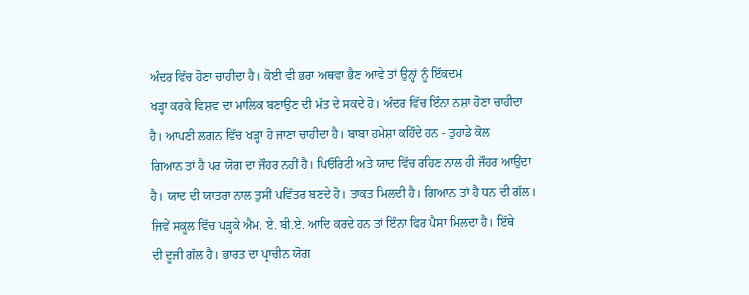ਅੰਦਰ ਵਿੱਚ ਹੋਣਾ ਚਾਹੀਦਾ ਹੈ। ਕੋਈ ਵੀ ਭਰਾ ਅਥਵਾ ਭੈਣ ਆਵੇ ਤਾਂ ਉਨ੍ਹਾਂ ਨੂੰ ਇੱਕਦਮ
ਖੜ੍ਹਾ ਕਰਕੇ ਵਿਸ਼ਵ ਦਾ ਮਾਲਿਕ ਬਣਾਉਣ ਦੀ ਮੱਤ ਦੇ ਸਕਦੇ ਹੋ। ਅੰਦਰ ਵਿੱਚ ਇੰਨਾ ਨਸ਼ਾ ਹੋਣਾ ਚਾਹੀਦਾ
ਹੈ। ਆਪਣੀ ਲਗਨ ਵਿੱਚ ਖੜ੍ਹਾ ਹੋ ਜਾਣਾ ਚਾਹੀਦਾ ਹੈ। ਬਾਬਾ ਹਮੇਸ਼ਾ ਕਹਿੰਦੇ ਹਨ - ਤੁਹਾਡੇ ਕੋਲ
ਗਿਆਨ ਤਾਂ ਹੈ ਪਰ ਯੋਗ ਦਾ ਜੌਹਰ ਨਹੀਂ ਹੈ। ਪਿਓਰਿਟੀ ਅਤੇ ਯਾਦ ਵਿੱਚ ਰਹਿਣ ਨਾਲ ਹੀ ਜੌਹਰ ਆਉਂਦਾ
ਹੈ। ਯਾਦ ਦੀ ਯਾਤਰਾ ਨਾਲ ਤੁਸੀਂ ਪਵਿੱਤਰ ਬਣਦੇ ਹੋ। ਤਾਕਤ ਮਿਲਦੀ ਹੈ। ਗਿਆਨ ਤਾਂ ਹੈ ਧਨ ਦੀ ਗੱਲ।
ਜਿਵੇਂ ਸਕੂਲ ਵਿੱਚ ਪੜ੍ਹਕੇ ਐਮ. ਏ. ਬੀ.ਏ. ਆਦਿ ਕਰਦੇ ਹਨ ਤਾਂ ਇੰਨਾ ਫਿਰ ਪੈਸਾ ਮਿਲਦਾ ਹੈ। ਇੱਥੇ
ਦੀ ਦੂਜੀ ਗੱਲ ਹੈ। ਭਾਰਤ ਦਾ ਪ੍ਰਾਚੀਨ ਯੋਗ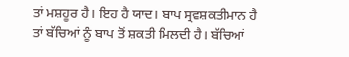ਤਾਂ ਮਸ਼ਹੂਰ ਹੈ। ਇਹ ਹੈ ਯਾਦ। ਬਾਪ ਸ੍ਰਵਸ਼ਕਤੀਮਾਨ ਹੈ
ਤਾਂ ਬੱਚਿਆਂ ਨੂੰ ਬਾਪ ਤੋਂ ਸ਼ਕਤੀ ਮਿਲਦੀ ਹੈ। ਬੱਚਿਆਂ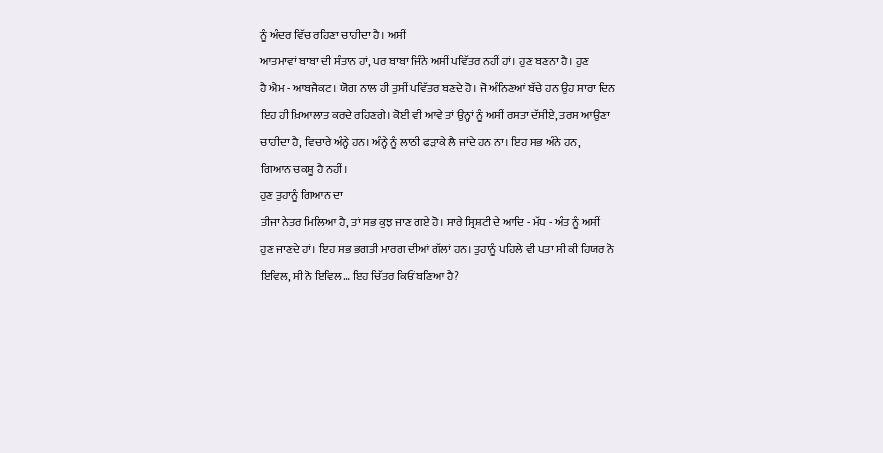ਨੂੰ ਅੰਦਰ ਵਿੱਚ ਰਹਿਣਾ ਚਾਹੀਦਾ ਹੈ। ਅਸੀਂ
ਆਤਮਾਵਾਂ ਬਾਬਾ ਦੀ ਸੰਤਾਨ ਹਾਂ, ਪਰ ਬਾਬਾ ਜਿੰਨੇ ਅਸੀਂ ਪਵਿੱਤਰ ਨਹੀਂ ਹਾਂ। ਹੁਣ ਬਣਨਾ ਹੈ। ਹੁਣ
ਹੈ ਐਮ - ਆਬਜੈਕਟ। ਯੋਗ ਨਾਲ ਹੀ ਤੁਸੀਂ ਪਵਿੱਤਰ ਬਣਦੇ ਹੋ। ਜੋ ਅੰਨਿਣਆਂ ਬੱਚੇ ਹਨ ਉਹ ਸਾਰਾ ਦਿਨ
ਇਹ ਹੀ ਖ਼ਿਆਲਾਤ ਕਰਦੇ ਰਹਿਣਗੇ। ਕੋਈ ਵੀ ਆਵੇ ਤਾਂ ਉਨ੍ਹਾਂ ਨੂੰ ਅਸੀਂ ਰਸਤਾ ਦੱਸੀਏ, ਤਰਸ ਆਉਣਾ
ਚਾਹੀਦਾ ਹੈ, ਵਿਚਾਰੇ ਅੰਨ੍ਹੇ ਹਨ। ਅੰਨ੍ਹੇ ਨੂੰ ਲਾਠੀ ਫੜਾਕੇ ਲੈ ਜਾਂਦੇ ਹਨ ਨਾ। ਇਹ ਸਭ ਅੰਨੇ ਹਨ,
ਗਿਆਨ ਚਕਸ਼ੂ ਹੈ ਨਹੀਂ।
ਹੁਣ ਤੁਹਾਨੂੰ ਗਿਆਨ ਦਾ
ਤੀਜਾ ਨੇਤਰ ਮਿਲਿਆ ਹੈ, ਤਾਂ ਸਭ ਕੁਝ ਜਾਣ ਗਏ ਹੋ। ਸਾਰੇ ਸ੍ਰਿਸ਼ਟੀ ਦੇ ਆਦਿ - ਮੱਧ - ਅੰਤ ਨੂੰ ਅਸੀਂ
ਹੁਣ ਜਾਣਦੇ ਹਾਂ। ਇਹ ਸਭ ਭਗਤੀ ਮਾਰਗ ਦੀਆਂ ਗੱਲਾਂ ਹਨ। ਤੁਹਾਨੂੰ ਪਹਿਲੇ ਵੀ ਪਤਾ ਸੀ ਕੀ ਹਿਯਰ ਨੋ
ਇਵਿਲ, ਸੀ ਨੋ ਇਵਿਲ… ਇਹ ਚਿੱਤਰ ਕਿਓਂ ਬਣਿਆ ਹੈ?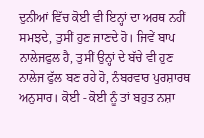ਦੁਨੀਆਂ ਵਿੱਚ ਕੋਈ ਵੀ ਇਨ੍ਹਾਂ ਦਾ ਅਰਥ ਨਹੀਂ
ਸਮਝਦੇ, ਤੁਸੀਂ ਹੁਣ ਜਾਣਦੇ ਹੋ। ਜਿਵੇਂ ਬਾਪ ਨਾਲੇਜਫੁਲ ਹੈ, ਤੁਸੀਂ ਉਨ੍ਹਾਂ ਦੇ ਬੱਚੇ ਵੀ ਹੁਣ
ਨਾਲੇਜ ਫੁੱਲ ਬਣ ਰਹੇ ਹੋ, ਨੰਬਰਵਾਰ ਪੁਰਸ਼ਾਰਥ ਅਨੁਸਾਰ। ਕੋਈ - ਕੋਈ ਨੂੰ ਤਾਂ ਬਹੁਤ ਨਸ਼ਾ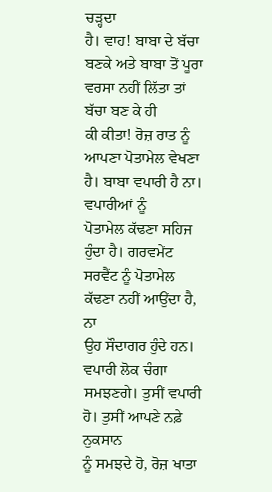ਚੜ੍ਹਦਾ
ਹੈ। ਵਾਹ! ਬਾਬਾ ਦੇ ਬੱਚਾ ਬਣਕੇ ਅਤੇ ਬਾਬਾ ਤੋਂ ਪੂਰਾ ਵਰਸਾ ਨਹੀਂ ਲਿੱਤਾ ਤਾਂ ਬੱਚਾ ਬਣ ਕੇ ਹੀ
ਕੀ ਕੀਤਾ! ਰੋਜ਼ ਰਾਤ ਨੂੰ ਆਪਣਾ ਪੋਤਾਮੇਲ ਵੇਖਣਾ ਹੈ। ਬਾਬਾ ਵਪਾਰੀ ਹੈ ਨਾ। ਵਪਾਰੀਆਂ ਨੂੰ
ਪੋਤਾਮੇਲ ਕੱਢਣਾ ਸਹਿਜ ਹੁੰਦਾ ਹੈ। ਗਰਵਮੇਂਟ ਸਰਵੈਂਟ ਨੂੰ ਪੋਤਾਮੇਲ ਕੱਢਣਾ ਨਹੀਂ ਆਉਂਦਾ ਹੈ, ਨਾ
ਉਹ ਸੌਦਾਗਰ ਹੁੰਦੇ ਹਨ। ਵਪਾਰੀ ਲੋਕ ਚੰਗਾ ਸਮਝਣਗੇ। ਤੁਸੀਂ ਵਪਾਰੀ ਹੋ। ਤੁਸੀਂ ਆਪਣੇ ਨਫ਼ੇ ਨੁਕਸਾਨ
ਨੂੰ ਸਮਝਦੇ ਹੋ, ਰੋਜ਼ ਖਾਤਾ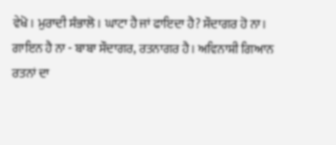ਵੇਖੋ। ਮੁਰਾਦੀ ਸੰਭਾਲੋ। ਘਾਟਾ ਹੈ ਜਾਂ ਫਾਇਦਾ ਹੈ? ਸੌਦਾਗਰ ਹੋ ਨਾ।
ਗਾਇਨ ਹੈ ਨਾ - ਬਾਬਾ ਸੌਦਾਗਰ, ਰਤਨਾਗਰ ਹੈ। ਅਵਿਨਾਸ਼ੀ ਗਿਆਨ ਰਤਨਾਂ ਦਾ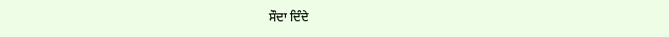ਸੌਦਾ ਦਿੰਦੇ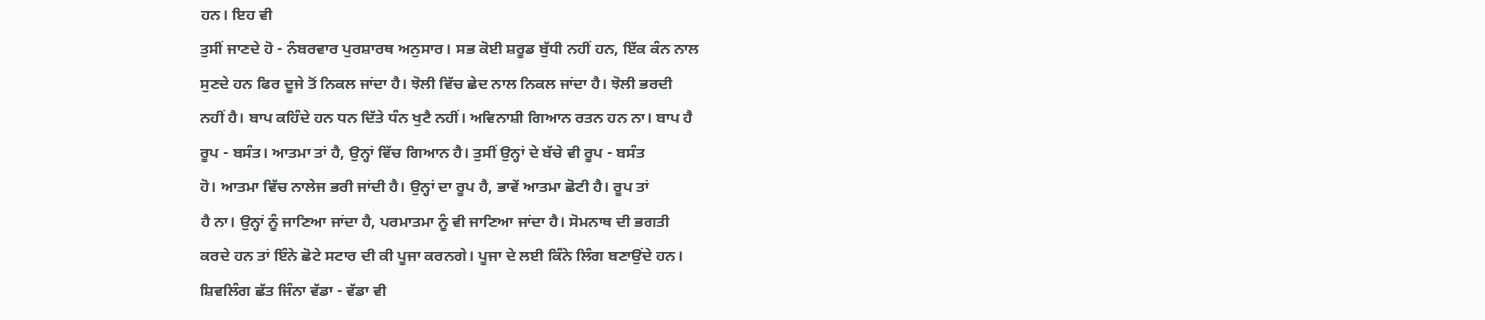ਹਨ। ਇਹ ਵੀ
ਤੁਸੀਂ ਜਾਣਦੇ ਹੋ - ਨੰਬਰਵਾਰ ਪੁਰਸ਼ਾਰਥ ਅਨੁਸਾਰ। ਸਭ ਕੋਈ ਸ਼ਰੂਡ ਬੁੱਧੀ ਨਹੀਂ ਹਨ, ਇੱਕ ਕੰਨ ਨਾਲ
ਸੁਣਦੇ ਹਨ ਫਿਰ ਦੂਜੇ ਤੋਂ ਨਿਕਲ ਜਾਂਦਾ ਹੈ। ਝੋਲੀ ਵਿੱਚ ਛੇਦ ਨਾਲ ਨਿਕਲ ਜਾਂਦਾ ਹੈ। ਝੋਲੀ ਭਰਦੀ
ਨਹੀਂ ਹੈ। ਬਾਪ ਕਹਿੰਦੇ ਹਨ ਧਨ ਦਿੱਤੇ ਧੰਨ ਖੁਟੈ ਨਹੀਂ। ਅਵਿਨਾਸ਼ੀ ਗਿਆਨ ਰਤਨ ਹਨ ਨਾ। ਬਾਪ ਹੈ
ਰੂਪ - ਬਸੰਤ। ਆਤਮਾ ਤਾਂ ਹੈ, ਉਨ੍ਹਾਂ ਵਿੱਚ ਗਿਆਨ ਹੈ। ਤੁਸੀਂ ਉਨ੍ਹਾਂ ਦੇ ਬੱਚੇ ਵੀ ਰੂਪ - ਬਸੰਤ
ਹੋ। ਆਤਮਾ ਵਿੱਚ ਨਾਲੇਜ ਭਰੀ ਜਾਂਦੀ ਹੈ। ਉਨ੍ਹਾਂ ਦਾ ਰੂਪ ਹੈ, ਭਾਵੇਂ ਆਤਮਾ ਛੋਟੀ ਹੈ। ਰੂਪ ਤਾਂ
ਹੈ ਨਾ। ਉਨ੍ਹਾਂ ਨੂੰ ਜਾਣਿਆ ਜਾਂਦਾ ਹੈ, ਪਰਮਾਤਮਾ ਨੂੰ ਵੀ ਜਾਣਿਆ ਜਾਂਦਾ ਹੈ। ਸੋਮਨਾਥ ਦੀ ਭਗਤੀ
ਕਰਦੇ ਹਨ ਤਾਂ ਇੰਨੇ ਛੋਟੇ ਸਟਾਰ ਦੀ ਕੀ ਪੂਜਾ ਕਰਨਗੇ। ਪੂਜਾ ਦੇ ਲਈ ਕਿੰਨੇ ਲਿੰਗ ਬਣਾਉਂਦੇ ਹਨ।
ਸ਼ਿਵਲਿੰਗ ਛੱਤ ਜਿੰਨਾ ਵੱਡਾ - ਵੱਡਾ ਵੀ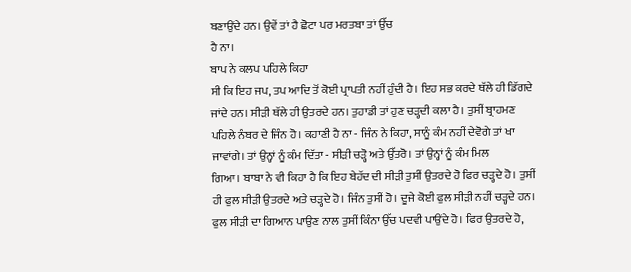ਬਣਾਉਂਦੇ ਹਨ। ਉਵੇਂ ਤਾਂ ਹੈ ਛੋਟਾ ਪਰ ਮਰਤਬਾ ਤਾਂ ਉੱਚ
ਹੈ ਨਾ।
ਬਾਪ ਨੇ ਕਲਪ ਪਹਿਲੇ ਕਿਹਾ
ਸੀ ਕਿ ਇਹ ਜਪ, ਤਪ ਆਦਿ ਤੋਂ ਕੋਈ ਪ੍ਰਾਪਤੀ ਨਹੀਂ ਹੁੰਦੀ ਹੈ। ਇਹ ਸਭ ਕਰਦੇ ਥੱਲੇ ਹੀ ਡਿੱਗਦੇ
ਜਾਂਦੇ ਹਨ। ਸੀੜੀ ਥੱਲੇ ਹੀ ਉਤਰਦੇ ਹਨ। ਤੁਹਾਡੀ ਤਾਂ ਹੁਣ ਚੜ੍ਹਦੀ ਕਲਾ ਹੈ। ਤੁਸੀਂ ਬ੍ਰਾਹਮਣ
ਪਹਿਲੇ ਨੰਬਰ ਦੇ ਜਿੰਨ ਹੋ। ਕਹਾਣੀ ਹੈ ਨਾ - ਜਿੰਨ ਨੇ ਕਿਹਾ, ਸਾਨੂੰ ਕੰਮ ਨਹੀਂ ਦੇਵੋਗੇ ਤਾਂ ਖਾ
ਜਾਵਾਂਗੇ। ਤਾਂ ਉਨ੍ਹਾਂ ਨੂੰ ਕੰਮ ਦਿੱਤਾ - ਸੀੜੀ ਚੜ੍ਹੋ ਅਤੇ ਉੱਤਰੋ। ਤਾਂ ਉਨ੍ਹਾਂ ਨੂੰ ਕੰਮ ਮਿਲ
ਗਿਆ। ਬਾਬਾ ਨੇ ਵੀ ਕਿਹਾ ਹੈ ਕਿ ਇਹ ਬੇਹੱਦ ਦੀ ਸੀੜੀ ਤੁਸੀਂ ਉਤਰਦੇ ਹੋ ਫਿਰ ਚੜ੍ਹਦੇ ਹੋ। ਤੁਸੀਂ
ਹੀ ਫੁਲ ਸੀੜੀ ਉਤਰਦੇ ਅਤੇ ਚੜ੍ਹਦੇ ਹੋ। ਜਿੰਨ ਤੁਸੀਂ ਹੋ। ਦੂਜੇ ਕੋਈ ਫੁਲ ਸੀੜੀ ਨਹੀਂ ਚੜ੍ਹਦੇ ਹਨ।
ਫੁਲ ਸੀੜੀ ਦਾ ਗਿਆਨ ਪਾਉਣ ਨਾਲ ਤੁਸੀਂ ਕਿੰਨਾ ਉੱਚ ਪਦਵੀ ਪਾਉਂਦੇ ਹੋ। ਫਿਰ ਉਤਰਦੇ ਹੋ,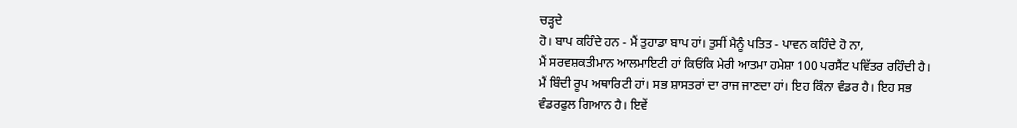ਚੜ੍ਹਦੇ
ਹੋ। ਬਾਪ ਕਹਿੰਦੇ ਹਨ - ਮੈਂ ਤੁਹਾਡਾ ਬਾਪ ਹਾਂ। ਤੁਸੀਂ ਮੈਨੂੰ ਪਤਿਤ - ਪਾਵਨ ਕਹਿੰਦੇ ਹੋ ਨਾ,
ਮੈਂ ਸਰਵਸ਼ਕਤੀਮਾਨ ਆਲਮਾਇਟੀ ਹਾਂ ਕਿਓਂਕਿ ਮੇਰੀ ਆਤਮਾ ਹਮੇਸ਼ਾ 100 ਪਰਸੈਂਟ ਪਵਿੱਤਰ ਰਹਿੰਦੀ ਹੈ।
ਮੈਂ ਬਿੰਦੀ ਰੂਪ ਅਥਾਰਿਟੀ ਹਾਂ। ਸਭ ਸ਼ਾਸਤਰਾਂ ਦਾ ਰਾਜ ਜਾਣਦਾ ਹਾਂ। ਇਹ ਕਿੰਨਾ ਵੰਡਰ ਹੈ। ਇਹ ਸਭ
ਵੰਡਰਫੁਲ ਗਿਆਨ ਹੈ। ਇਵੇਂ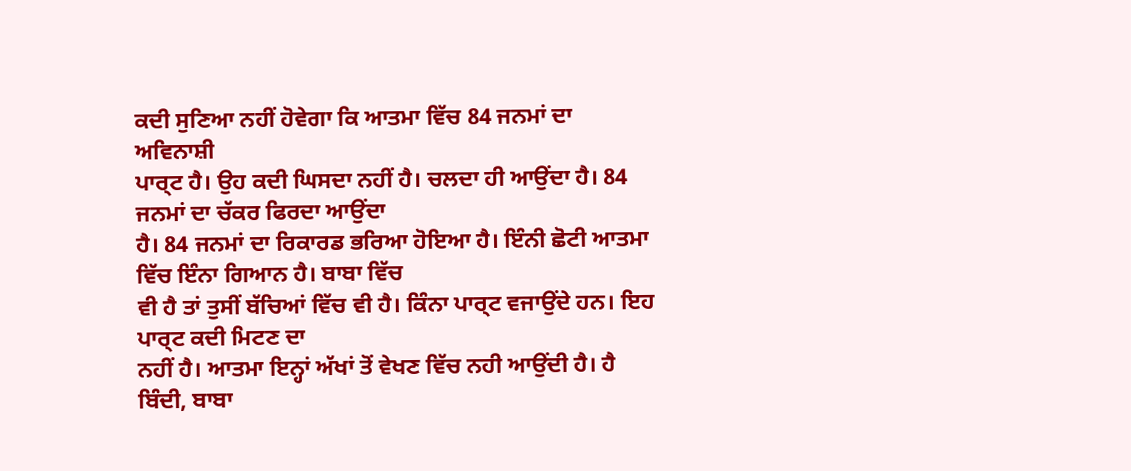ਕਦੀ ਸੁਣਿਆ ਨਹੀਂ ਹੋਵੇਗਾ ਕਿ ਆਤਮਾ ਵਿੱਚ 84 ਜਨਮਾਂ ਦਾ ਅਵਿਨਾਸ਼ੀ
ਪਾਰ੍ਟ ਹੈ। ਉਹ ਕਦੀ ਘਿਸਦਾ ਨਹੀਂ ਹੈ। ਚਲਦਾ ਹੀ ਆਉਂਦਾ ਹੈ। 84 ਜਨਮਾਂ ਦਾ ਚੱਕਰ ਫਿਰਦਾ ਆਉਂਦਾ
ਹੈ। 84 ਜਨਮਾਂ ਦਾ ਰਿਕਾਰਡ ਭਰਿਆ ਹੋਇਆ ਹੈ। ਇੰਨੀ ਛੋਟੀ ਆਤਮਾ ਵਿੱਚ ਇੰਨਾ ਗਿਆਨ ਹੈ। ਬਾਬਾ ਵਿੱਚ
ਵੀ ਹੈ ਤਾਂ ਤੁਸੀਂ ਬੱਚਿਆਂ ਵਿੱਚ ਵੀ ਹੈ। ਕਿੰਨਾ ਪਾਰ੍ਟ ਵਜਾਉਂਦੇ ਹਨ। ਇਹ ਪਾਰ੍ਟ ਕਦੀ ਮਿਟਣ ਦਾ
ਨਹੀਂ ਹੈ। ਆਤਮਾ ਇਨ੍ਹਾਂ ਅੱਖਾਂ ਤੋਂ ਵੇਖਣ ਵਿੱਚ ਨਹੀ ਆਉਂਦੀ ਹੈ। ਹੈ ਬਿੰਦੀ, ਬਾਬਾ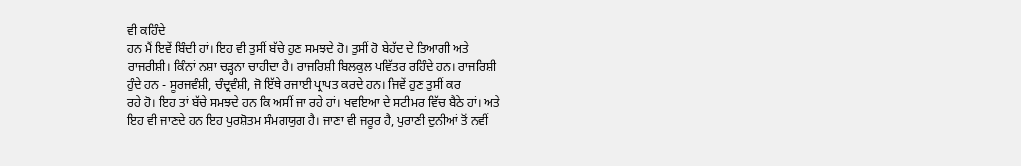ਵੀ ਕਹਿੰਦੇ
ਹਨ ਮੈਂ ਇਵੇਂ ਬਿੰਦੀ ਹਾਂ। ਇਹ ਵੀ ਤੁਸੀਂ ਬੱਚੇ ਹੁਣ ਸਮਝਦੇ ਹੋ। ਤੁਸੀਂ ਹੋ ਬੇਹੱਦ ਦੇ ਤਿਆਗੀ ਅਤੇ
ਰਾਜਰੀਸ਼ੀ। ਕਿੰਨਾਂ ਨਸ਼ਾ ਚੜ੍ਹਨਾ ਚਾਹੀਦਾ ਹੈ। ਰਾਜਰਿਸ਼ੀ ਬਿਲਕੁਲ ਪਵਿੱਤਰ ਰਹਿੰਦੇ ਹਨ। ਰਾਜਰਿਸ਼ੀ
ਹੁੰਦੇ ਹਨ - ਸੂਰਜਵੰਸ਼ੀ, ਚੰਦ੍ਰਵੰਸ਼ੀ, ਜੋ ਇੱਥੇ ਰਜਾਈ ਪ੍ਰਾਪਤ ਕਰਦੇ ਹਨ। ਜਿਵੇਂ ਹੁਣ ਤੁਸੀਂ ਕਰ
ਰਹੇ ਹੋ। ਇਹ ਤਾਂ ਬੱਚੇ ਸਮਝਦੇ ਹਨ ਕਿ ਅਸੀਂ ਜਾ ਰਹੇ ਹਾਂ। ਖਵਇਆ ਦੇ ਸਟੀਮਰ ਵਿੱਚ ਬੈਠੇ ਹਾਂ। ਅਤੇ
ਇਹ ਵੀ ਜਾਣਦੇ ਹਨ ਇਹ ਪੁਰਸ਼ੋਤਮ ਸੰਮਗਯੁਗ ਹੈ। ਜਾਣਾ ਵੀ ਜਰੂਰ ਹੈ, ਪੁਰਾਣੀ ਦੁਨੀਆਂ ਤੋਂ ਨਵੀਂ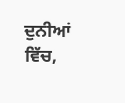ਦੁਨੀਆਂ ਵਿੱਚ,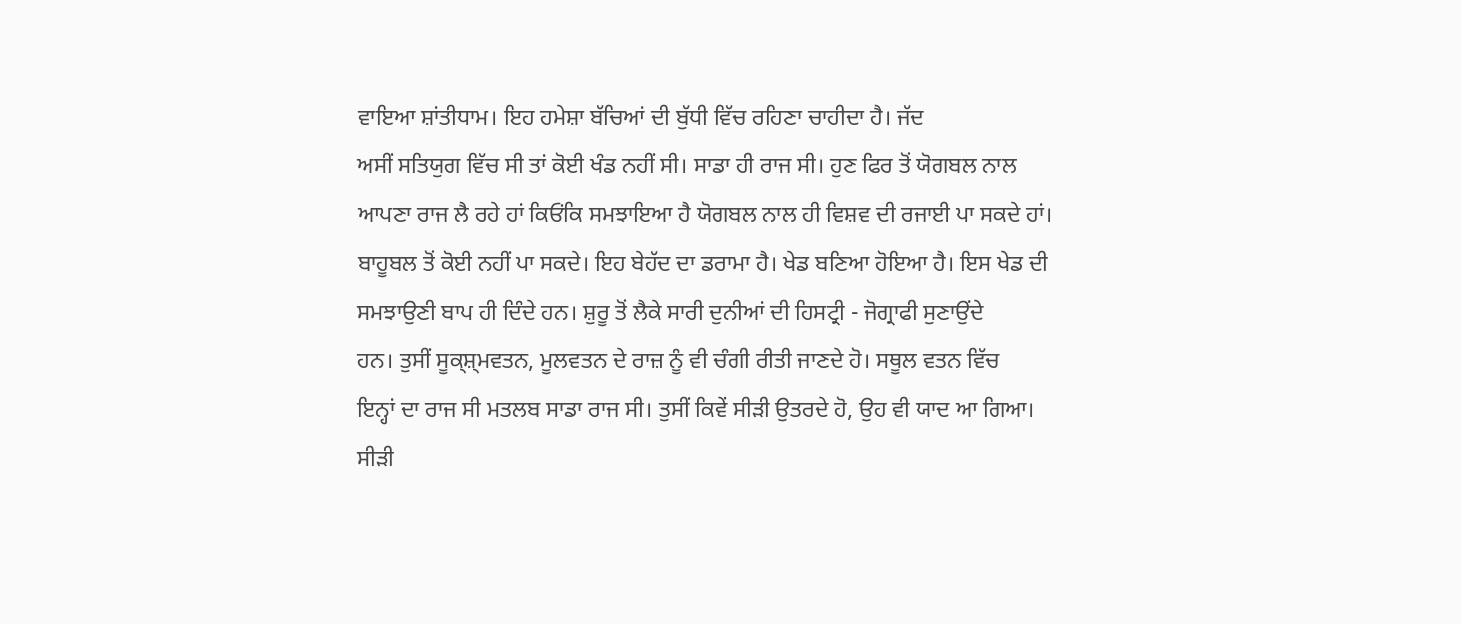ਵਾਇਆ ਸ਼ਾਂਤੀਧਾਮ। ਇਹ ਹਮੇਸ਼ਾ ਬੱਚਿਆਂ ਦੀ ਬੁੱਧੀ ਵਿੱਚ ਰਹਿਣਾ ਚਾਹੀਦਾ ਹੈ। ਜੱਦ
ਅਸੀਂ ਸਤਿਯੁਗ ਵਿੱਚ ਸੀ ਤਾਂ ਕੋਈ ਖੰਡ ਨਹੀਂ ਸੀ। ਸਾਡਾ ਹੀ ਰਾਜ ਸੀ। ਹੁਣ ਫਿਰ ਤੋਂ ਯੋਗਬਲ ਨਾਲ
ਆਪਣਾ ਰਾਜ ਲੈ ਰਹੇ ਹਾਂ ਕਿਓਂਕਿ ਸਮਝਾਇਆ ਹੈ ਯੋਗਬਲ ਨਾਲ ਹੀ ਵਿਸ਼ਵ ਦੀ ਰਜਾਈ ਪਾ ਸਕਦੇ ਹਾਂ।
ਬਾਹੂਬਲ ਤੋਂ ਕੋਈ ਨਹੀਂ ਪਾ ਸਕਦੇ। ਇਹ ਬੇਹੱਦ ਦਾ ਡਰਾਮਾ ਹੈ। ਖੇਡ ਬਣਿਆ ਹੋਇਆ ਹੈ। ਇਸ ਖੇਡ ਦੀ
ਸਮਝਾਉਣੀ ਬਾਪ ਹੀ ਦਿੰਦੇ ਹਨ। ਸ਼ੁਰੂ ਤੋਂ ਲੈਕੇ ਸਾਰੀ ਦੁਨੀਆਂ ਦੀ ਹਿਸਟ੍ਰੀ - ਜੋਗ੍ਰਾਫੀ ਸੁਣਾਉਂਦੇ
ਹਨ। ਤੁਸੀਂ ਸੂਕ੍ਸ਼੍ਮਵਤਨ, ਮੂਲਵਤਨ ਦੇ ਰਾਜ਼ ਨੂੰ ਵੀ ਚੰਗੀ ਰੀਤੀ ਜਾਣਦੇ ਹੋ। ਸਥੂਲ ਵਤਨ ਵਿੱਚ
ਇਨ੍ਹਾਂ ਦਾ ਰਾਜ ਸੀ ਮਤਲਬ ਸਾਡਾ ਰਾਜ ਸੀ। ਤੁਸੀਂ ਕਿਵੇਂ ਸੀੜੀ ਉਤਰਦੇ ਹੋ, ਉਹ ਵੀ ਯਾਦ ਆ ਗਿਆ।
ਸੀੜੀ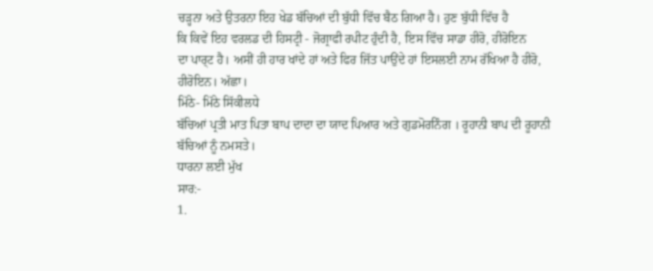ਚੜ੍ਹਨਾ ਅਤੇ ਉਤਰਨਾ ਇਹ ਖੇਡ ਬੱਚਿਆਂ ਦੀ ਬੁੱਧੀ ਵਿੱਚ ਬੈਠ ਗਿਆ ਹੈ। ਹੁਣ ਬੁੱਧੀ ਵਿੱਚ ਹੈ
ਕਿ ਕਿਵੇਂ ਇਹ ਵਰਲਡ ਦੀ ਹਿਸਟ੍ਰੀ - ਜੋਗ੍ਰਾਫੀ ਰਪੀਟ ਹੁੰਦੀ ਹੈ, ਇਸ ਵਿੱਚ ਸਾਡਾ ਹੀਰੋ, ਹੀਰੋਇਨ
ਦਾ ਪਾਰ੍ਟ ਹੈ। ਅਸੀਂ ਹੀ ਹਾਰ ਖਾਂਦੇ ਹਾਂ ਅਤੇ ਫਿਰ ਜਿੱਤ ਪਾਉਂਦੇ ਹਾਂ ਇਸਲਈ ਨਾਮ ਰੱਖਿਆ ਹੈ ਹੀਰੋ,
ਹੀਰੋਇਨ। ਅੱਛਾ।
ਮਿੱਠੇ- ਮਿੱਠੇ ਸਿੱਕੀਲਧੇ
ਬੱਚਿਆਂ ਪ੍ਰਤੀ ਮਾਤ ਪਿਤਾ ਬਾਪ ਦਾਦਾ ਦਾ ਯਾਦ ਪਿਆਰ ਅਤੇ ਗੁਡਮੋਰਨਿੰਗ । ਰੂਹਾਨੀ ਬਾਪ ਦੀ ਰੂਹਾਨੀ
ਬੱਚਿਆਂ ਨੂੰ ਨਮਸਤੇ।
ਧਾਰਨਾ ਲਈ ਮੁੱਖ
ਸਾਰ:-
1.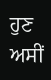ਹੁਣ ਅਸੀਂ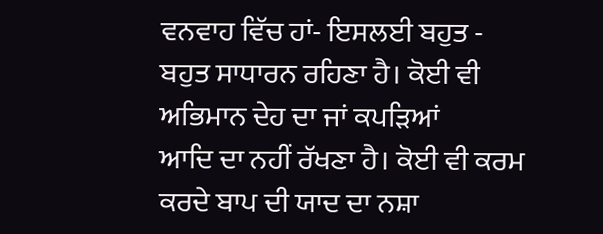ਵਨਵਾਹ ਵਿੱਚ ਹਾਂ- ਇਸਲਈ ਬਹੁਤ - ਬਹੁਤ ਸਾਧਾਰਨ ਰਹਿਣਾ ਹੈ। ਕੋਈ ਵੀ ਅਭਿਮਾਨ ਦੇਹ ਦਾ ਜਾਂ ਕਪੜਿਆਂ
ਆਦਿ ਦਾ ਨਹੀਂ ਰੱਖਣਾ ਹੈ। ਕੋਈ ਵੀ ਕਰਮ ਕਰਦੇ ਬਾਪ ਦੀ ਯਾਦ ਦਾ ਨਸ਼ਾ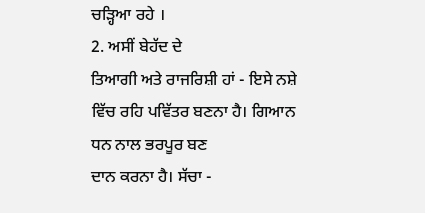ਚੜ੍ਹਿਆ ਰਹੇ ।
2. ਅਸੀਂ ਬੇਹੱਦ ਦੇ
ਤਿਆਗੀ ਅਤੇ ਰਾਜਰਿਸ਼ੀ ਹਾਂ - ਇਸੇ ਨਸ਼ੇ ਵਿੱਚ ਰਹਿ ਪਵਿੱਤਰ ਬਣਨਾ ਹੈ। ਗਿਆਨ ਧਨ ਨਾਲ ਭਰਪੂਰ ਬਣ
ਦਾਨ ਕਰਨਾ ਹੈ। ਸੱਚਾ -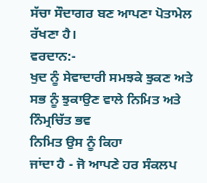ਸੱਚਾ ਸੌਦਾਗਰ ਬਣ ਆਪਣਾ ਪੋਤਾਮੇਲ ਰੱਖਣਾ ਹੈ।
ਵਰਦਾਨ:-
ਖੁਦ ਨੂੰ ਸੇਵਾਦਾਰੀ ਸਮਝਕੇ ਝੁਕਣ ਅਤੇ ਸਭ ਨੂੰ ਝੁਕਾਉਣ ਵਾਲੇ ਨਿਮਿਤ ਅਤੇ ਨਿੰਮ੍ਰਚਿੱਤ ਭਵ
ਨਿਮਿਤ ਉਸ ਨੂੰ ਕਿਹਾ
ਜਾਂਦਾ ਹੈ - ਜੋ ਆਪਣੇ ਹਰ ਸੰਕਲਪ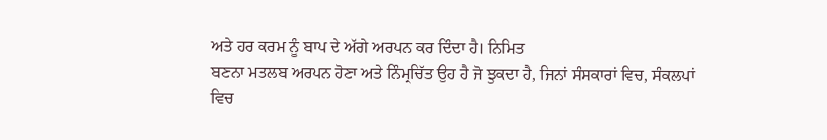ਅਤੇ ਹਰ ਕਰਮ ਨੂੰ ਬਾਪ ਦੇ ਅੱਗੇ ਅਰਪਨ ਕਰ ਦਿੰਦਾ ਹੈ। ਨਿਮਿਤ
ਬਣਨਾ ਮਤਲਬ ਅਰਪਨ ਹੋਣਾ ਅਤੇ ਨਿੰਮ੍ਰਚਿੱਤ ਉਹ ਹੈ ਜੋ ਝੁਕਦਾ ਹੈ, ਜਿਨਾਂ ਸੰਸਕਾਰਾਂ ਵਿਚ, ਸੰਕਲਪਾਂ
ਵਿਚ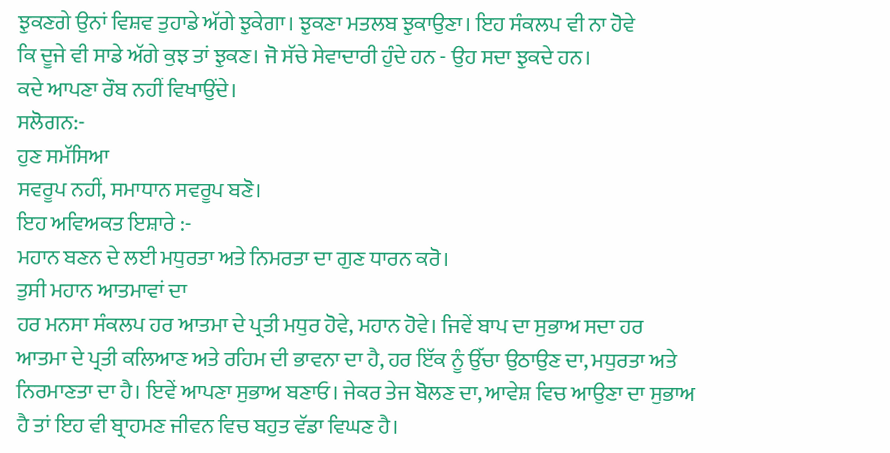ਝੁਕਣਗੇ ਉਨਾਂ ਵਿਸ਼ਵ ਤੁਹਾਡੇ ਅੱਗੇ ਝੁਕੇਗਾ। ਝੁਕਣਾ ਮਤਲਬ ਝੁਕਾਉਣਾ। ਇਹ ਸੰਕਲਪ ਵੀ ਨਾ ਹੋਵੇ
ਕਿ ਦੂਜੇ ਵੀ ਸਾਡੇ ਅੱਗੇ ਕੁਝ ਤਾਂ ਝੁਕਣ। ਜੋ ਸੱਚੇ ਸੇਵਾਦਾਰੀ ਹੁੰਦੇ ਹਨ - ਉਹ ਸਦਾ ਝੁਕਦੇ ਹਨ।
ਕਦੇ ਆਪਣਾ ਰੌਬ ਨਹੀਂ ਵਿਖਾਉਂਦੇ।
ਸਲੋਗਨ:-
ਹੁਣ ਸਮੱਸਿਆ
ਸਵਰੂਪ ਨਹੀਂ, ਸਮਾਧਾਨ ਸਵਰੂਪ ਬਣੋ।
ਇਹ ਅਵਿਅਕਤ ਇਸ਼ਾਰੇ :-
ਮਹਾਨ ਬਣਨ ਦੇ ਲਈ ਮਧੁਰਤਾ ਅਤੇ ਨਿਮਰਤਾ ਦਾ ਗੁਣ ਧਾਰਨ ਕਰੋ।
ਤੁਸੀ ਮਹਾਨ ਆਤਮਾਵਾਂ ਦਾ
ਹਰ ਮਨਸਾ ਸੰਕਲਪ ਹਰ ਆਤਮਾ ਦੇ ਪ੍ਰਤੀ ਮਧੁਰ ਹੋਵੇ, ਮਹਾਨ ਹੋਵੇ। ਜਿਵੇਂ ਬਾਪ ਦਾ ਸੁਭਾਅ ਸਦਾ ਹਰ
ਆਤਮਾ ਦੇ ਪ੍ਰਤੀ ਕਲਿਆਣ ਅਤੇ ਰਹਿਮ ਦੀ ਭਾਵਨਾ ਦਾ ਹੈ, ਹਰ ਇੱਕ ਨੂੰ ਉੱਚਾ ਉਠਾਉਣ ਦਾ, ਮਧੁਰਤਾ ਅਤੇ
ਨਿਰਮਾਣਤਾ ਦਾ ਹੈ। ਇਵੇਂ ਆਪਣਾ ਸੁਭਾਅ ਬਣਾਓ। ਜੇਕਰ ਤੇਜ ਬੋਲਣ ਦਾ, ਆਵੇਸ਼ ਵਿਚ ਆਉਣਾ ਦਾ ਸੁਭਾਅ
ਹੈ ਤਾਂ ਇਹ ਵੀ ਬ੍ਰਾਹਮਣ ਜੀਵਨ ਵਿਚ ਬਹੁਤ ਵੱਡਾ ਵਿਘਣ ਹੈ।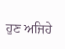ਹੁਣ ਅਜਿਹੇ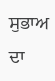ਸੁਭਾਅ ਦਾ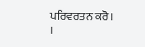ਪਰਿਵਰਤਨ ਕਰੋ।
।